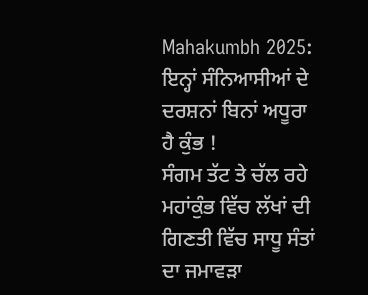Mahakumbh 2025: ਇਨ੍ਹਾਂ ਸੰਨਿਆਸੀਆਂ ਦੇ ਦਰਸ਼ਨਾਂ ਬਿਨਾਂ ਅਧੂਰਾ ਹੈ ਕੁੰਭ !
ਸੰਗਮ ਤੱਟ ਤੇ ਚੱਲ ਰਹੇ ਮਹਾਂਕੁੰਭ ਵਿੱਚ ਲੱਖਾਂ ਦੀ ਗਿਣਤੀ ਵਿੱਚ ਸਾਧੂ ਸੰਤਾਂ ਦਾ ਜਮਾਵੜਾ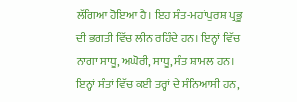ਲੱਗਿਆ ਹੋਇਆ ਹੈ। ਇਹ ਸੰਤ-ਮਹਾਂਪੁਰਸ਼ ਪ੍ਰਭੂ ਦੀ ਭਗਤੀ ਵਿੱਚ ਲੀਨ ਰਹਿੰਦੇ ਹਨ। ਇਨ੍ਹਾਂ ਵਿੱਚ ਨਾਗਾ ਸਾਧੂ, ਅਘੋਰੀ, ਸਾਧੂ, ਸੰਤ ਸ਼ਾਮਲ ਹਨ। ਇਨ੍ਹਾਂ ਸੰਤਾਂ ਵਿੱਚ ਕਈ ਤਰ੍ਹਾਂ ਦੇ ਸੰਨਿਆਸੀ ਹਨ,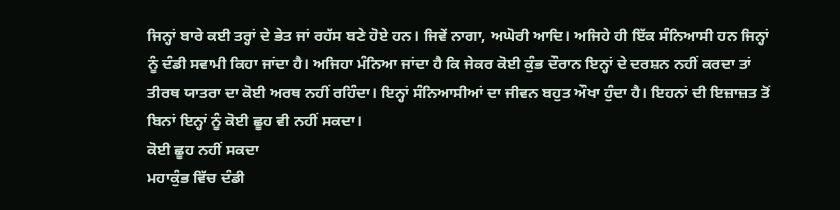ਜਿਨ੍ਹਾਂ ਬਾਰੇ ਕਈ ਤਰ੍ਹਾਂ ਦੇ ਭੇਤ ਜਾਂ ਰਹੱਸ ਬਣੇ ਹੋਏ ਹਨ। ਜਿਵੇਂ ਨਾਗਾ, ਅਘੋਰੀ ਆਦਿ। ਅਜਿਹੇ ਹੀ ਇੱਕ ਸੰਨਿਆਸੀ ਹਨ ਜਿਨ੍ਹਾਂ ਨੂੰ ਦੰਡੀ ਸਵਾਮੀ ਕਿਹਾ ਜਾਂਦਾ ਹੈ। ਅਜਿਹਾ ਮੰਨਿਆ ਜਾਂਦਾ ਹੈ ਕਿ ਜੇਕਰ ਕੋਈ ਕੁੰਭ ਦੌਰਾਨ ਇਨ੍ਹਾਂ ਦੇ ਦਰਸ਼ਨ ਨਹੀਂ ਕਰਦਾ ਤਾਂ ਤੀਰਥ ਯਾਤਰਾ ਦਾ ਕੋਈ ਅਰਥ ਨਹੀਂ ਰਹਿੰਦਾ। ਇਨ੍ਹਾਂ ਸੰਨਿਆਸੀਆਂ ਦਾ ਜੀਵਨ ਬਹੁਤ ਔਖਾ ਹੁੰਦਾ ਹੈ। ਇਹਨਾਂ ਦੀ ਇਜ਼ਾਜ਼ਤ ਤੋਂ ਬਿਨਾਂ ਇਨ੍ਹਾਂ ਨੂੰ ਕੋਈ ਛੂਹ ਵੀ ਨਹੀਂ ਸਕਦਾ।
ਕੋਈ ਛੂਹ ਨਹੀਂ ਸਕਦਾ
ਮਹਾਕੁੰਭ ਵਿੱਚ ਦੰਡੀ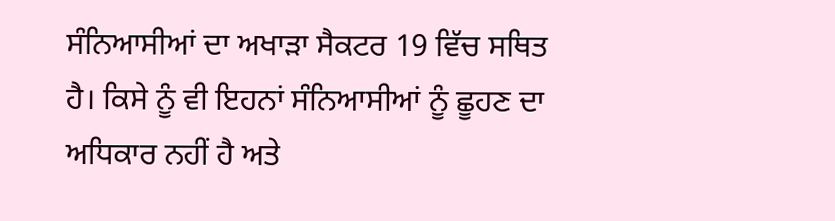ਸੰਨਿਆਸੀਆਂ ਦਾ ਅਖਾੜਾ ਸੈਕਟਰ 19 ਵਿੱਚ ਸਥਿਤ ਹੈ। ਕਿਸੇ ਨੂੰ ਵੀ ਇਹਨਾਂ ਸੰਨਿਆਸੀਆਂ ਨੂੰ ਛੂਹਣ ਦਾ ਅਧਿਕਾਰ ਨਹੀਂ ਹੈ ਅਤੇ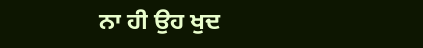ਨਾ ਹੀ ਉਹ ਖੁਦ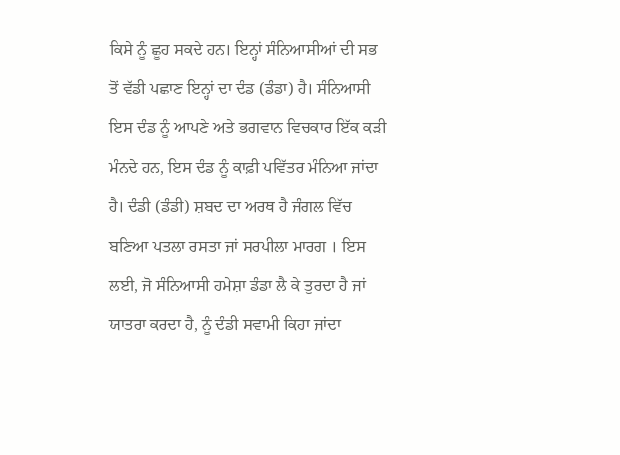ਕਿਸੇ ਨੂੰ ਛੂਹ ਸਕਦੇ ਹਨ। ਇਨ੍ਹਾਂ ਸੰਨਿਆਸੀਆਂ ਦੀ ਸਭ ਤੋਂ ਵੱਡੀ ਪਛਾਣ ਇਨ੍ਹਾਂ ਦਾ ਦੰਡ (ਡੰਡਾ) ਹੈ। ਸੰਨਿਆਸੀ ਇਸ ਦੰਡ ਨੂੰ ਆਪਣੇ ਅਤੇ ਭਗਵਾਨ ਵਿਚਕਾਰ ਇੱਕ ਕੜੀ ਮੰਨਦੇ ਹਨ, ਇਸ ਦੰਡ ਨੂੰ ਕਾਫ਼ੀ ਪਵਿੱਤਰ ਮੰਨਿਆ ਜਾਂਦਾ ਹੈ। ਦੰਡੀ (ਡੰਡੀ) ਸ਼ਬਦ ਦਾ ਅਰਥ ਹੈ ਜੰਗਲ ਵਿੱਚ ਬਣਿਆ ਪਤਲਾ ਰਸਤਾ ਜਾਂ ਸਰਪੀਲਾ ਮਾਰਗ । ਇਸ ਲਈ, ਜੋ ਸੰਨਿਆਸੀ ਹਮੇਸ਼ਾ ਡੰਡਾ ਲੈ ਕੇ ਤੁਰਦਾ ਹੈ ਜਾਂ ਯਾਤਰਾ ਕਰਦਾ ਹੈ, ਨੂੰ ਦੰਡੀ ਸਵਾਮੀ ਕਿਹਾ ਜਾਂਦਾ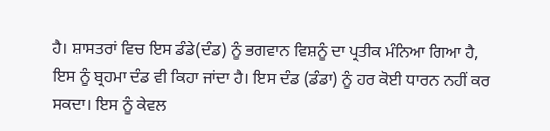ਹੈ। ਸ਼ਾਸਤਰਾਂ ਵਿਚ ਇਸ ਡੰਡੇ(ਦੰਡ) ਨੂੰ ਭਗਵਾਨ ਵਿਸ਼ਨੂੰ ਦਾ ਪ੍ਰਤੀਕ ਮੰਨਿਆ ਗਿਆ ਹੈ, ਇਸ ਨੂੰ ਬ੍ਰਹਮਾ ਦੰਡ ਵੀ ਕਿਹਾ ਜਾਂਦਾ ਹੈ। ਇਸ ਦੰਡ (ਡੰਡਾ) ਨੂੰ ਹਰ ਕੋਈ ਧਾਰਨ ਨਹੀਂ ਕਰ ਸਕਦਾ। ਇਸ ਨੂੰ ਕੇਵਲ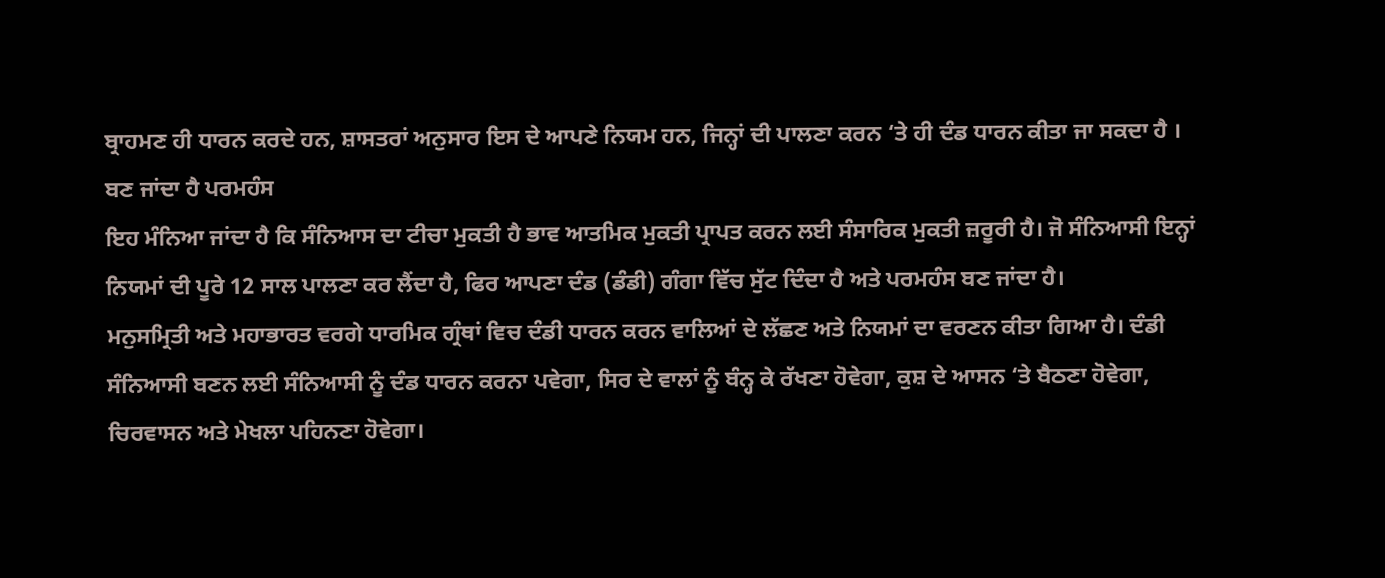ਬ੍ਰਾਹਮਣ ਹੀ ਧਾਰਨ ਕਰਦੇ ਹਨ, ਸ਼ਾਸਤਰਾਂ ਅਨੁਸਾਰ ਇਸ ਦੇ ਆਪਣੇ ਨਿਯਮ ਹਨ, ਜਿਨ੍ਹਾਂ ਦੀ ਪਾਲਣਾ ਕਰਨ ‘ਤੇ ਹੀ ਦੰਡ ਧਾਰਨ ਕੀਤਾ ਜਾ ਸਕਦਾ ਹੈ ।
ਬਣ ਜਾਂਦਾ ਹੈ ਪਰਮਹੰਸ
ਇਹ ਮੰਨਿਆ ਜਾਂਦਾ ਹੈ ਕਿ ਸੰਨਿਆਸ ਦਾ ਟੀਚਾ ਮੁਕਤੀ ਹੈ ਭਾਵ ਆਤਮਿਕ ਮੁਕਤੀ ਪ੍ਰਾਪਤ ਕਰਨ ਲਈ ਸੰਸਾਰਿਕ ਮੁਕਤੀ ਜ਼ਰੂਰੀ ਹੈ। ਜੋ ਸੰਨਿਆਸੀ ਇਨ੍ਹਾਂ ਨਿਯਮਾਂ ਦੀ ਪੂਰੇ 12 ਸਾਲ ਪਾਲਣਾ ਕਰ ਲੈਂਦਾ ਹੈ, ਫਿਰ ਆਪਣਾ ਦੰਡ (ਡੰਡੀ) ਗੰਗਾ ਵਿੱਚ ਸੁੱਟ ਦਿੰਦਾ ਹੈ ਅਤੇ ਪਰਮਹੰਸ ਬਣ ਜਾਂਦਾ ਹੈ।
ਮਨੁਸਮ੍ਰਿਤੀ ਅਤੇ ਮਹਾਭਾਰਤ ਵਰਗੇ ਧਾਰਮਿਕ ਗ੍ਰੰਥਾਂ ਵਿਚ ਦੰਡੀ ਧਾਰਨ ਕਰਨ ਵਾਲਿਆਂ ਦੇ ਲੱਛਣ ਅਤੇ ਨਿਯਮਾਂ ਦਾ ਵਰਣਨ ਕੀਤਾ ਗਿਆ ਹੈ। ਦੰਡੀ ਸੰਨਿਆਸੀ ਬਣਨ ਲਈ ਸੰਨਿਆਸੀ ਨੂੰ ਦੰਡ ਧਾਰਨ ਕਰਨਾ ਪਵੇਗਾ, ਸਿਰ ਦੇ ਵਾਲਾਂ ਨੂੰ ਬੰਨ੍ਹ ਕੇ ਰੱਖਣਾ ਹੋਵੇਗਾ, ਕੁਸ਼ ਦੇ ਆਸਨ ‘ਤੇ ਬੈਠਣਾ ਹੋਵੇਗਾ, ਚਿਰਵਾਸਨ ਅਤੇ ਮੇਖਲਾ ਪਹਿਨਣਾ ਹੋਵੇਗਾ।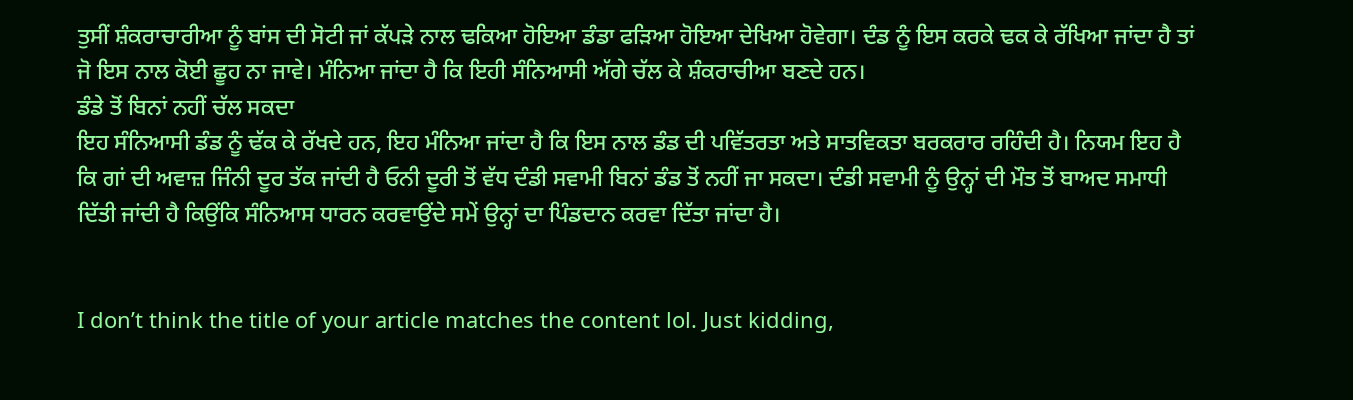ਤੁਸੀਂ ਸ਼ੰਕਰਾਚਾਰੀਆ ਨੂੰ ਬਾਂਸ ਦੀ ਸੋਟੀ ਜਾਂ ਕੱਪੜੇ ਨਾਲ ਢਕਿਆ ਹੋਇਆ ਡੰਡਾ ਫੜਿਆ ਹੋਇਆ ਦੇਖਿਆ ਹੋਵੇਗਾ। ਦੰਡ ਨੂੰ ਇਸ ਕਰਕੇ ਢਕ ਕੇ ਰੱਖਿਆ ਜਾਂਦਾ ਹੈ ਤਾਂ ਜੋ ਇਸ ਨਾਲ ਕੋਈ ਛੂਹ ਨਾ ਜਾਵੇ। ਮੰਨਿਆ ਜਾਂਦਾ ਹੈ ਕਿ ਇਹੀ ਸੰਨਿਆਸੀ ਅੱਗੇ ਚੱਲ ਕੇ ਸ਼ੰਕਰਾਚੀਆ ਬਣਦੇ ਹਨ।
ਡੰਡੇ ਤੋਂ ਬਿਨਾਂ ਨਹੀਂ ਚੱਲ ਸਕਦਾ
ਇਹ ਸੰਨਿਆਸੀ ਡੰਡ ਨੂੰ ਢੱਕ ਕੇ ਰੱਖਦੇ ਹਨ, ਇਹ ਮੰਨਿਆ ਜਾਂਦਾ ਹੈ ਕਿ ਇਸ ਨਾਲ ਡੰਡ ਦੀ ਪਵਿੱਤਰਤਾ ਅਤੇ ਸਾਤਵਿਕਤਾ ਬਰਕਰਾਰ ਰਹਿੰਦੀ ਹੈ। ਨਿਯਮ ਇਹ ਹੈ ਕਿ ਗਾਂ ਦੀ ਅਵਾਜ਼ ਜਿੰਨੀ ਦੂਰ ਤੱਕ ਜਾਂਦੀ ਹੈ ਓਨੀ ਦੂਰੀ ਤੋਂ ਵੱਧ ਦੰਡੀ ਸਵਾਮੀ ਬਿਨਾਂ ਡੰਡ ਤੋਂ ਨਹੀਂ ਜਾ ਸਕਦਾ। ਦੰਡੀ ਸਵਾਮੀ ਨੂੰ ਉਨ੍ਹਾਂ ਦੀ ਮੌਤ ਤੋਂ ਬਾਅਦ ਸਮਾਧੀ ਦਿੱਤੀ ਜਾਂਦੀ ਹੈ ਕਿਉਂਕਿ ਸੰਨਿਆਸ ਧਾਰਨ ਕਰਵਾਉਂਦੇ ਸਮੇਂ ਉਨ੍ਹਾਂ ਦਾ ਪਿੰਡਦਾਨ ਕਰਵਾ ਦਿੱਤਾ ਜਾਂਦਾ ਹੈ।


I don’t think the title of your article matches the content lol. Just kidding,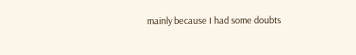mainly because I had some doubts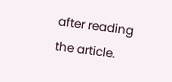after reading the article.